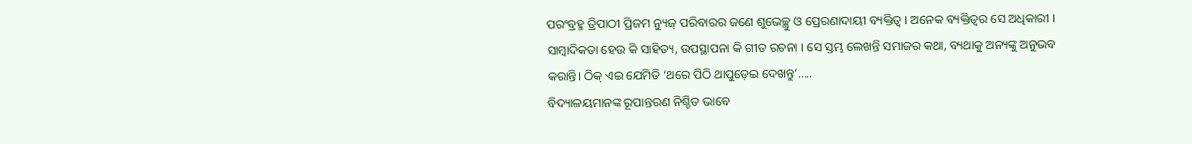ପରଂବ୍ରହ୍ମ ତ୍ରିପାଠୀ ପ୍ରିଜମ ନ୍ୟୁଜ୍ ପରିବାରର ଜଣେ ଶୁଭେଚ୍ଛୁ ଓ ପ୍ରେରଣାଦାୟୀ ବ୍ୟକ୍ତିତ୍ୱ । ଅନେକ ବ୍ୟକ୍ତିତ୍ୱର ସେ ଅଧିକାରୀ । ସାମ୍ବାଦିକତା ହେଉ କି ସାହିତ୍ୟ, ଉପସ୍ଥାପନା କି ଗୀତ ରଚନା । ସେ ସ୍ତମ୍ଭ ଲେଖନ୍ତି ସମାଜର କଥା, ବ୍ୟଥାକୁ ଅନ୍ୟଙ୍କୁ ଅନୁଭବ କରାନ୍ତି। ଠିକ୍ ଏଇ ଯେମିତି ‘ଥରେ ପିଠି ଥାପୁଡ଼େଇ ଦେଖନ୍ତୁ’…..
ବିଦ୍ୟାଳୟମାନଙ୍କ ରୂପାନ୍ତରଣ ନିଶ୍ଚିତ ଭାବେ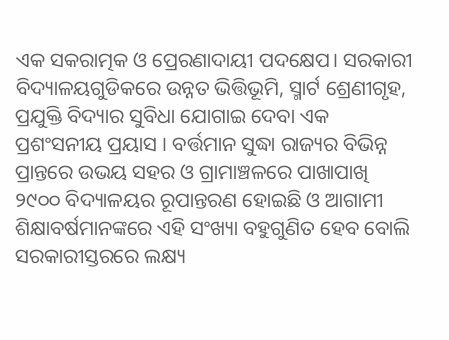ଏକ ସକରାତ୍ମକ ଓ ପ୍ରେରଣାଦାୟୀ ପଦକ୍ଷେପ। ସରକାରୀ ବିଦ୍ୟାଳୟଗୁଡିକରେ ଉନ୍ନତ ଭିତ୍ତିଭୂମି, ସ୍ମାର୍ଟ ଶ୍ରେଣୀଗୃହ, ପ୍ରଯୁକ୍ତି ବିଦ୍ୟାର ସୁବିଧା ଯୋଗାଇ ଦେବା ଏକ ପ୍ରଶଂସନୀୟ ପ୍ରୟାସ । ବର୍ତ୍ତମାନ ସୁଦ୍ଧା ରାଜ୍ୟର ବିଭିନ୍ନ ପ୍ରାନ୍ତରେ ଉଭୟ ସହର ଓ ଗ୍ରାମାଞ୍ଚଳରେ ପାଖାପାଖି ୨୯୦୦ ବିଦ୍ୟାଳୟର ରୂପାନ୍ତରଣ ହୋଇଛି ଓ ଆଗାମୀ ଶିକ୍ଷାବର୍ଷମାନଙ୍କରେ ଏହି ସଂଖ୍ୟା ବହୁଗୁଣିତ ହେବ ବୋଲି ସରକାରୀସ୍ତରରେ ଲକ୍ଷ୍ୟ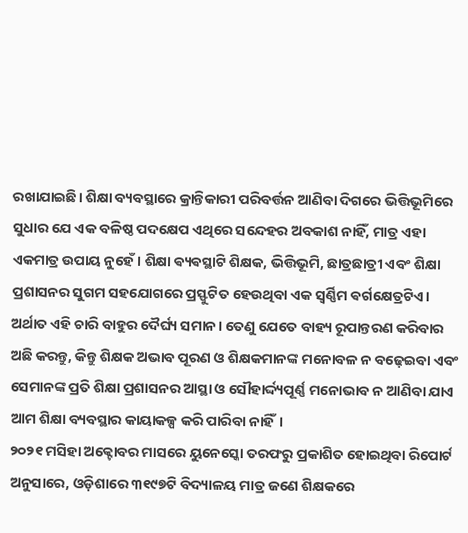ରଖାଯାଇଛି। ଶିକ୍ଷା ବ୍ୟବସ୍ଥାରେ କ୍ରାନ୍ତିକାରୀ ପରିବର୍ତ୍ତନ ଆଣିବା ଦିଗରେ ଭିତ୍ତିଭୂମିରେ ସୁଧାର ଯେ ଏକ ବଳିଷ୍ଠ ପଦକ୍ଷେପ ଏଥିରେ ସନ୍ଦେହର ଅବକାଶ ନାହିଁ, ମାତ୍ର ଏହା ଏକମାତ୍ର ଉପାୟ ନୁହେଁ। ଶିକ୍ଷା ଵ୍ୟଵସ୍ଥାଟି ଶିକ୍ଷକ, ଭିତ୍ତିଭୂମି, ଛାତ୍ରଛାତ୍ରୀ ଏବଂ ଶିକ୍ଷା ପ୍ରଶାସନର ସୁଗମ ସହଯୋଗରେ ପ୍ରସ୍ଫୁଟିତ ହେଉଥିବା ଏକ ସ୍ବର୍ଣ୍ଣିମ ଵର୍ଗକ୍ଷେତ୍ରଟିଏ। ଅର୍ଥାତ ଏହି ଚାରି ବାହୁର ଦୈର୍ଘ୍ୟ ସମାନ। ତେଣୁ ଯେତେ ବାହ୍ୟ ରୂପାନ୍ତରଣ କରିବାର ଅଛି କରନ୍ତୁ, କିନ୍ତୁ ଶିକ୍ଷକ ଅଭାବ ପୂରଣ ଓ ଶିକ୍ଷକମାନଙ୍କ ମନୋବଳ ନ ବଢ଼େଇବା ଏବଂ ସେମାନଙ୍କ ପ୍ରତି ଶିକ୍ଷା ପ୍ରଶାସନର ଆସ୍ଥା ଓ ସୌହାର୍ଦ୍ଦ୍ୟପୂର୍ଣ୍ଣ ମନୋଭାବ ନ ଆଣିବା ଯାଏ ଆମ ଶିକ୍ଷା ବ୍ୟବସ୍ଥାର କାୟାକଳ୍ପ କରି ପାରିବା ନାହିଁ।
୨୦୨୧ ମସିହା ଅକ୍ଟୋବର ମାସରେ ୟୁନେସ୍କୋ ତରଫରୁ ପ୍ରକାଶିତ ହୋଇଥିବା ରିପୋର୍ଟ ଅନୁସାରେ, ଓଡ଼ିଶାରେ ୩୧୯୭ଟି ବିଦ୍ୟାଳୟ ମାତ୍ର ଜଣେ ଶିକ୍ଷକରେ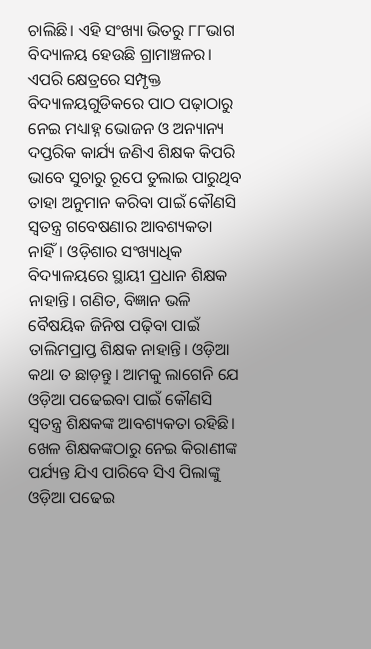ଚାଲିଛି। ଏହି ସଂଖ୍ୟା ଭିତରୁ ୮୮ଭାଗ ବିଦ୍ୟାଳୟ ହେଉଛି ଗ୍ରାମାଞ୍ଚଳର। ଏପରି କ୍ଷେତ୍ରରେ ସମ୍ପୃକ୍ତ ବିଦ୍ୟାଳୟଗୁଡିକରେ ପାଠ ପଢ଼ାଠାରୁ ନେଇ ମଧ୍ୟାହ୍ନ ଭୋଜନ ଓ ଅନ୍ୟାନ୍ୟ ଦପ୍ତରିକ କାର୍ଯ୍ୟ ଜଣିଏ ଶିକ୍ଷକ କିପରି ଭାବେ ସୁଚାରୁ ରୂପେ ତୁଲାଇ ପାରୁଥିବ ତାହା ଅନୁମାନ କରିବା ପାଇଁ କୌଣସି ସ୍ୱତନ୍ତ୍ର ଗବେଷଣାର ଆବଶ୍ୟକତା ନାହିଁ। ଓଡ଼ିଶାର ସଂଖ୍ୟାଧିକ ବିଦ୍ୟାଳୟରେ ସ୍ଥାୟୀ ପ୍ରଧାନ ଶିକ୍ଷକ ନାହାନ୍ତି। ଗଣିତ, ବିଜ୍ଞାନ ଭଳି ବୈଷୟିକ ଜିନିଷ ପଢ଼ିବା ପାଇଁ ତାଲିମପ୍ରାପ୍ତ ଶିକ୍ଷକ ନାହାନ୍ତି। ଓଡ଼ିଆ କଥା ତ ଛାଡ଼ନ୍ତୁ। ଆମକୁ ଲାଗେନି ଯେ ଓଡ଼ିଆ ପଢେଇବା ପାଇଁ କୌଣସି ସ୍ୱତନ୍ତ୍ର ଶିକ୍ଷକଙ୍କ ଆବଶ୍ୟକତା ରହିଛି। ଖେଳ ଶିକ୍ଷକଙ୍କଠାରୁ ନେଇ କିରାଣୀଙ୍କ ପର୍ଯ୍ୟନ୍ତ ଯିଏ ପାରିବେ ସିଏ ପିଲାଙ୍କୁ ଓଡ଼ିଆ ପଢେଇ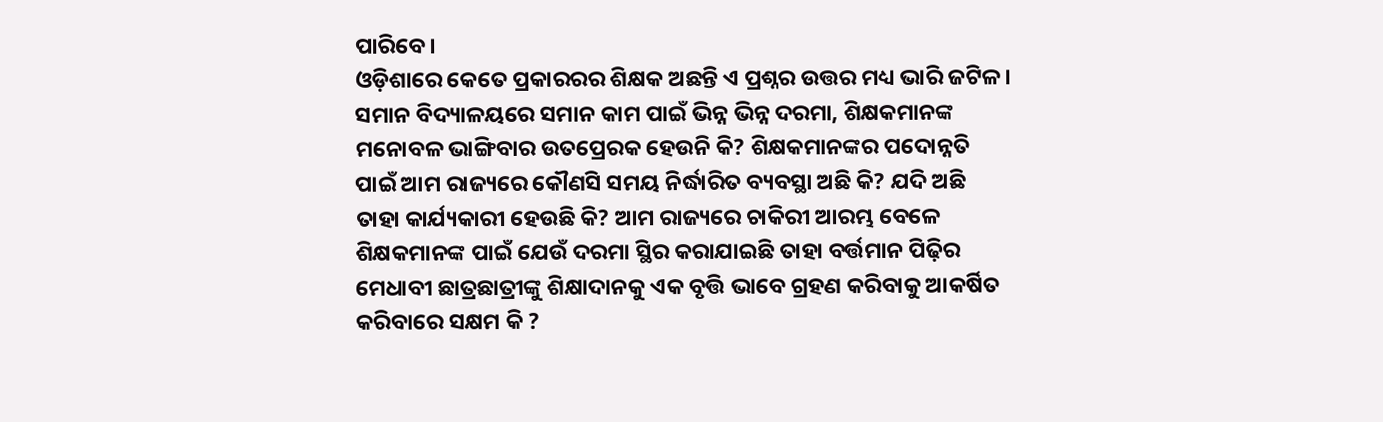ପାରିବେ।
ଓଡ଼ିଶାରେ କେତେ ପ୍ରକାରରର ଶିକ୍ଷକ ଅଛନ୍ତି ଏ ପ୍ରଶ୍ନର ଉତ୍ତର ମଧ୍ୟ ଭାରି ଜଟିଳ। ସମାନ ବିଦ୍ୟାଳୟରେ ସମାନ କାମ ପାଇଁ ଭିନ୍ନ ଭିନ୍ନ ଦରମା, ଶିକ୍ଷକମାନଙ୍କ ମନୋବଳ ଭାଙ୍ଗିବାର ଉତପ୍ରେରକ ହେଉନି କି? ଶିକ୍ଷକମାନଙ୍କର ପଦୋନ୍ନତି ପାଇଁ ଆମ ରାଜ୍ୟରେ କୌଣସି ସମୟ ନିର୍ଦ୍ଧାରିତ ବ୍ୟବସ୍ଥା ଅଛି କି? ଯଦି ଅଛି ତାହା କାର୍ଯ୍ୟକାରୀ ହେଉଛି କି? ଆମ ରାଜ୍ୟରେ ଚାକିରୀ ଆରମ୍ଭ ବେଳେ ଶିକ୍ଷକମାନଙ୍କ ପାଇଁ ଯେଉଁ ଦରମା ସ୍ଥିର କରାଯାଇଛି ତାହା ବର୍ତ୍ତମାନ ପିଢ଼ିର ମେଧାବୀ ଛାତ୍ରଛାତ୍ରୀଙ୍କୁ ଶିକ୍ଷାଦାନକୁ ଏକ ବୃତ୍ତି ଭାବେ ଗ୍ରହଣ କରିବାକୁ ଆକର୍ଷିତ କରିବାରେ ସକ୍ଷମ କି ?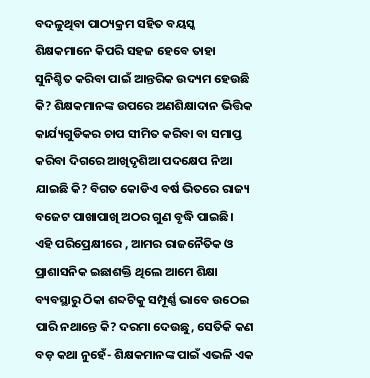ବଦଳୁଥିବା ପାଠ୍ୟକ୍ରମ ସହିତ ବୟସ୍କ ଶିକ୍ଷକମାନେ କିପରି ସହଜ ହେବେ ତାହା ସୁନିଶ୍ଚିତ କରିବା ପାଇଁ ଆନ୍ତରିକ ଉଦ୍ୟମ ହେଉଛି କି? ଶିକ୍ଷକମାନଙ୍କ ଉପରେ ଅଣଶିକ୍ଷାଦାନ ଭିତ୍ତିକ କାର୍ଯ୍ୟଗୁଡିକର ଚାପ ସୀମିତ କରିବା ବା ସମାପ୍ତ କରିବା ଦିଗରେ ଆଖିଦୃଶିଆ ପଦକ୍ଷେପ ନିଆ ଯାଇଛି କି? ବିଗତ କୋଡିଏ ବର୍ଷ ଭିତରେ ରାଜ୍ୟ ବଜେଟ ପାଖାପାଖି ଅଠର ଗୁଣ ବୃଦ୍ଧି ପାଇଛି। ଏହି ପରିପ୍ରେକ୍ଷୀରେ , ଆମର ରାଜନୈତିକ ଓ ପ୍ରାଶାସନିକ ଇଛାଶକ୍ତି ଥିଲେ ଆମେ ଶିକ୍ଷା ବ୍ୟବସ୍ଥାରୁ ଠିକା ଶବ୍ଦଟିକୁ ସମ୍ପୂର୍ଣ୍ଣ ଭାବେ ଉଠେଇ ପାରି ନଥାନ୍ତେ କି? ଦରମା ଦେଉଛୁ, ସେତିକି କଣ ବଡ଼ କଥା ନୁହେଁ- ଶିକ୍ଷକମାନଙ୍କ ପାଇଁ ଏଭଳି ଏକ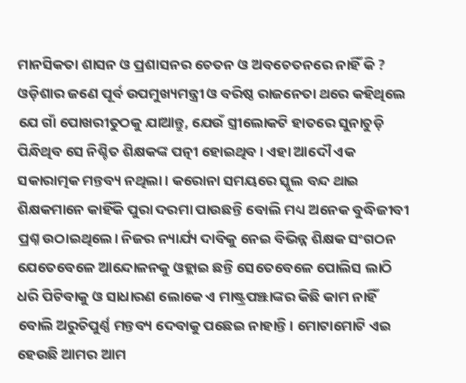ମାନସିକତା ଶାସନ ଓ ପ୍ରଶାସନର ଚେତନ ଓ ଅବଚେତନରେ ନାହିଁ କି ?
ଓଡ଼ିଶାର ଜଣେ ପୂର୍ବ ଉପମୁଖ୍ୟମନ୍ତ୍ରୀ ଓ ବରିଷ୍ଠ ରାଜନେତା ଥରେ କହିଥିଲେ ଯେ ଗାଁ ପୋଖରୀତୁଠକୁ ଯାଆନ୍ତୁ, ଯେଉଁ ସ୍ତ୍ରୀଲୋକଟି ହାତରେ ସୁନାଚୁଡ଼ି ପିନ୍ଧିଥିବ ସେ ନିଶ୍ଚିତ ଶିକ୍ଷକଙ୍କ ପତ୍ନୀ ହୋଇଥିବ। ଏହା ଆଦୌ ଏକ ସକାରାତ୍ମକ ମନ୍ତବ୍ୟ ନଥିଲା। କରୋନା ସମୟରେ ସ୍କୁଲ ବନ୍ଦ ଥାଇ ଶିକ୍ଷକମାନେ କାହିଁକି ପୁରା ଦରମା ପାଉଛନ୍ତି ବୋଲି ମଧ୍ୟ ଅନେକ ବୁଦ୍ଧିଜୀବୀ ପ୍ରଶ୍ନ ଉଠାଇଥିଲେ। ନିଜର ନ୍ୟାର୍ଯ୍ୟ ଦାବିକୁ ନେଇ ବିଭିନ୍ନ ଶିକ୍ଷକ ସଂଗଠନ ଯେତେବେଳେ ଆନ୍ଦୋଳନକୁ ଓହ୍ଲାଇ ଛନ୍ତି ସେତେବେଳେ ପୋଲିସ ଲାଠି ଧରି ପିଟିବାକୁ ଓ ସାଧାରଣ ଲୋକେ ଏ ମାଷ୍ଟ୍ରପଞ୍ଝାଙ୍କର କିଛି କାମ ନାହିଁ ବୋଲି ଅରୁଚିପୁର୍ଣ୍ଣ ମନ୍ତବ୍ୟ ଦେବାକୁ ପଛେଇ ନାହାନ୍ତି। ମୋଟାମୋଟି ଏଇ ହେଉଛି ଆମର ଆମ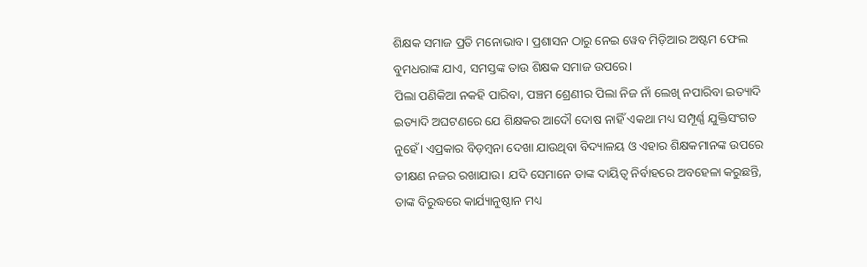ଶିକ୍ଷକ ସମାଜ ପ୍ରତି ମନୋଭାବ। ପ୍ରଶାସନ ଠାରୁ ନେଇ ୱେବ ମିଡ଼ିଆର ଅଷ୍ଟମ ଫେଲ ବୁମଧରାଙ୍କ ଯାଏ, ସମସ୍ତଙ୍କ ତାଉ ଶିକ୍ଷକ ସମାଜ ଉପରେ।
ପିଲା ପଣିକିଆ ନକହି ପାରିବା, ପଞ୍ଚମ ଶ୍ରେଣୀର ପିଲା ନିଜ ନାଁ ଲେଖି ନପାରିବା ଇତ୍ୟାଦି ଇତ୍ୟାଦି ଅଘଟଣରେ ଯେ ଶିକ୍ଷକର ଆଦୌ ଦୋଷ ନାହିଁ ଏକଥା ମଧ୍ୟ ସମ୍ପୂର୍ଣ୍ଣ ଯୁକ୍ତିସଂଗତ ନୁହେଁ। ଏପ୍ରକାର ବିଡ଼ମ୍ବନା ଦେଖା ଯାଉଥିବା ବିଦ୍ୟାଳୟ ଓ ଏହାର ଶିକ୍ଷକମାନଙ୍କ ଉପରେ ତୀକ୍ଷଣ ନଜର ରଖାଯାଉ। ଯଦି ସେମାନେ ତାଙ୍କ ଦାୟିତ୍ୱ ନିର୍ବାହରେ ଅବହେଳା କରୁଛନ୍ତି, ତାଙ୍କ ବିରୁଦ୍ଧରେ କାର୍ଯ୍ୟାନୁଷ୍ଠାନ ମଧ୍ୟ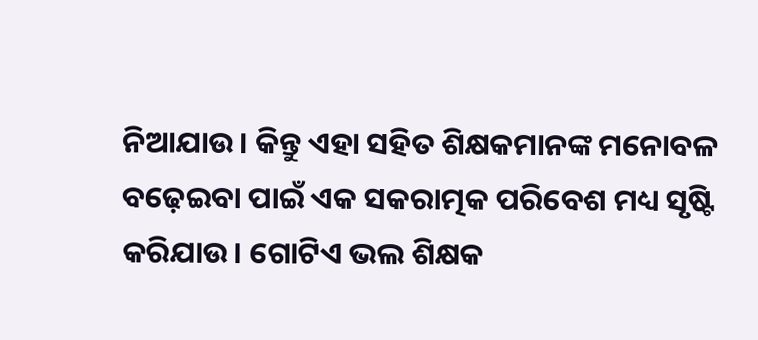ନିଆଯାଉ। କିନ୍ତୁ ଏହା ସହିତ ଶିକ୍ଷକମାନଙ୍କ ମନୋବଳ ବଢ଼େଇବା ପାଇଁ ଏକ ସକରାତ୍ମକ ପରିବେଶ ମଧ୍ୟ ସୃଷ୍ଟି କରିଯାଉ। ଗୋଟିଏ ଭଲ ଶିକ୍ଷକ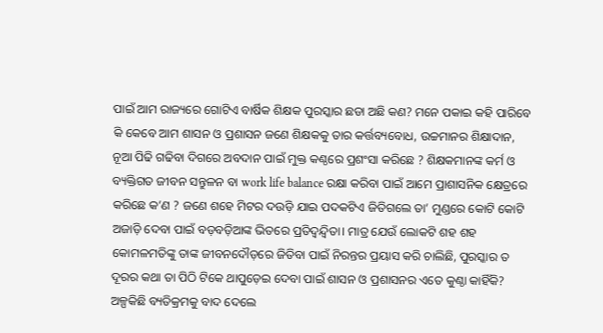ପାଇଁ ଆମ ରାଜ୍ୟରେ ଗୋଟିଏ ବାର୍ଷିକ ଶିକ୍ଷକ ପୁରସ୍କାର ଛଡା ଅଛି କଣ? ମନେ ପକାଇ କହି ପାରିବେ କି କେବେ ଆମ ଶାସନ ଓ ପ୍ରଶାସନ ଜଣେ ଶିକ୍ଷକକୁ ତାର କର୍ତ୍ତବ୍ୟବୋଧ, ଉଚ୍ଚମାନର ଶିକ୍ଷାଦାନ, ନୂଆ ପିଢି ଗଢିବା ଦିଗରେ ଅବଦାନ ପାଇଁ ମୁକ୍ତ କଣ୍ଠରେ ପ୍ରଶଂସା କରିଛେ ? ଶିକ୍ଷକମାନଙ୍କ କର୍ମ ଓ ବ୍ୟକ୍ତିଗତ ଜୀବନ ସନ୍ତୁଳନ ବା work life balance ରକ୍ଷା କରିବା ପାଇଁ ଆମେ ପ୍ରାଶାସନିକ କ୍ଷେତ୍ରରେ କରିଛେ କ’ଣ ? ଜଣେ ଶହେ ମିଟର ଦଉଡ଼ି ଯାଇ ପଦକଟିଏ ଜିତିଗଲେ ତା’ ମୁଣ୍ଡରେ କୋଟି କୋଟି ଅଜାଡ଼ି ଦେବା ପାଇଁ ବଡ଼ବଡ଼ିଆଙ୍କ ଭିତରେ ପ୍ରତିଦ୍ବନ୍ଦ୍ବିତା। ମାତ୍ର ଯେଉଁ ଲୋକଟି ଶହ ଶହ କୋମଳମତିଙ୍କୁ ତାଙ୍କ ଜୀବନଦୌଡ଼ରେ ଜିତିବା ପାଇଁ ନିରନ୍ତର ପ୍ରୟାସ କରି ଚାଲିଛି, ପୁରସ୍କାର ତ ଦୂରର କଥା ତା ପିଠି ଟିକେ ଥାପୁଡ଼େଇ ଦେବା ପାଇଁ ଶାସନ ଓ ପ୍ରଶାସନର ଏତେ କୁଣ୍ଠା କାହିଁକି?
ଅଳ୍ପକିଛି ବ୍ୟତିକ୍ରମକୁ ବାଦ ଦେଲେ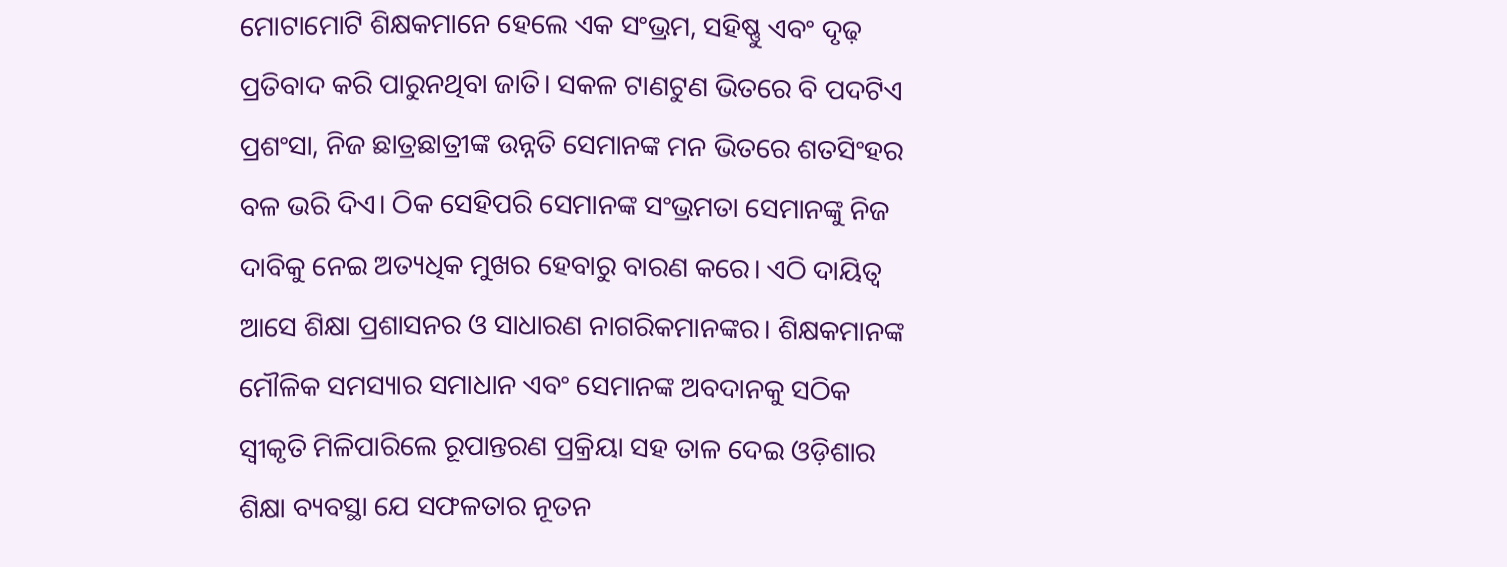ମୋଟାମୋଟି ଶିକ୍ଷକମାନେ ହେଲେ ଏକ ସଂଭ୍ରମ, ସହିଷ୍ଣୁ ଏବଂ ଦୃଢ଼ ପ୍ରତିବାଦ କରି ପାରୁନଥିବା ଜାତି। ସକଳ ଟାଣଟୁଣ ଭିତରେ ବି ପଦଟିଏ ପ୍ରଶଂସା, ନିଜ ଛାତ୍ରଛାତ୍ରୀଙ୍କ ଉନ୍ନତି ସେମାନଙ୍କ ମନ ଭିତରେ ଶତସିଂହର ବଳ ଭରି ଦିଏ। ଠିକ ସେହିପରି ସେମାନଙ୍କ ସଂଭ୍ରମତା ସେମାନଙ୍କୁ ନିଜ ଦାବିକୁ ନେଇ ଅତ୍ୟଧିକ ମୁଖର ହେବାରୁ ବାରଣ କରେ। ଏଠି ଦାୟିତ୍ୱ ଆସେ ଶିକ୍ଷା ପ୍ରଶାସନର ଓ ସାଧାରଣ ନାଗରିକମାନଙ୍କର। ଶିକ୍ଷକମାନଙ୍କ ମୌଳିକ ସମସ୍ୟାର ସମାଧାନ ଏବଂ ସେମାନଙ୍କ ଅବଦାନକୁ ସଠିକ ସ୍ବୀକୃତି ମିଳିପାରିଲେ ରୂପାନ୍ତରଣ ପ୍ରକ୍ରିୟା ସହ ତାଳ ଦେଇ ଓଡ଼ିଶାର ଶିକ୍ଷା ବ୍ୟବସ୍ଥା ଯେ ସଫଳତାର ନୂତନ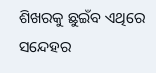ଶିଖରକୁ ଛୁଇଁବ ଏଥିରେ ସନ୍ଦେହର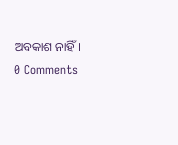ଅବକାଶ ନାହିଁ।
0 Comments